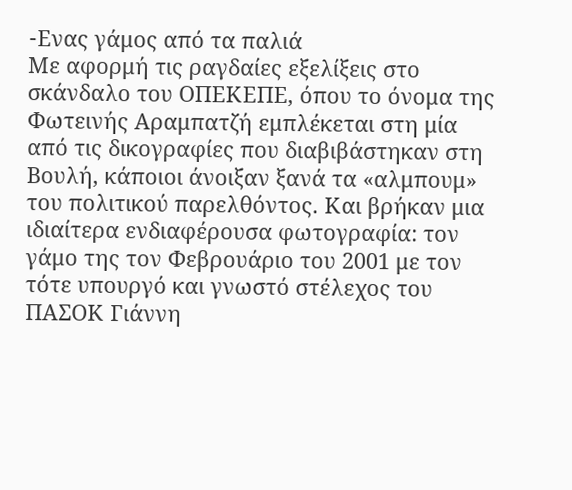-Eνας γάμος από τα παλιά
Με αφορμή τις ραγδαίες εξελίξεις στο σκάνδαλο του ΟΠΕΚΕΠΕ, όπου το όνομα της Φωτεινής Αραμπατζή εμπλέκεται στη μία από τις δικογραφίες που διαβιβάστηκαν στη Βουλή, κάποιοι άνοιξαν ξανά τα «αλμπουμ» του πολιτικού παρελθόντος. Και βρήκαν μια ιδιαίτερα ενδιαφέρουσα φωτογραφία: τον γάμο της τον Φεβρουάριο του 2001 με τον τότε υπουργό και γνωστό στέλεχος του ΠΑΣΟΚ Γιάννη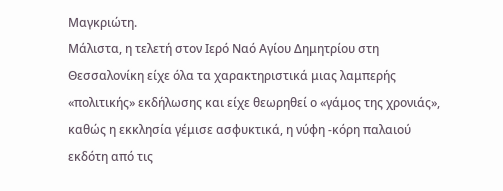Μαγκριώτη.
Μάλιστα, η τελετή στον Ιερό Ναό Αγίου Δημητρίου στη Θεσσαλονίκη είχε όλα τα χαρακτηριστικά μιας λαμπερής «πολιτικής» εκδήλωσης και είχε θεωρηθεί ο «γάμος της χρονιάς», καθώς η εκκλησία γέμισε ασφυκτικά, η νύφη -κόρη παλαιού εκδότη από τις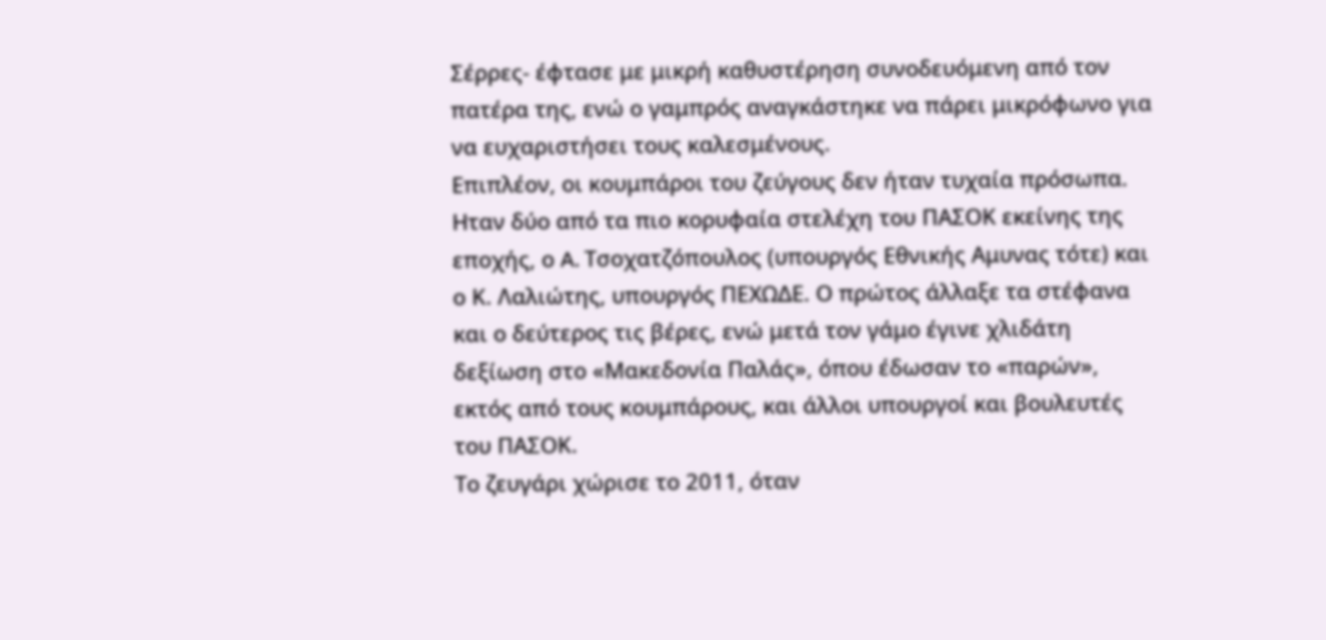Σέρρες- έφτασε με μικρή καθυστέρηση συνοδευόμενη από τον πατέρα της, ενώ ο γαμπρός αναγκάστηκε να πάρει μικρόφωνο για να ευχαριστήσει τους καλεσμένους.
Επιπλέον, οι κουμπάροι του ζεύγους δεν ήταν τυχαία πρόσωπα. Hταν δύο από τα πιο κορυφαία στελέχη του ΠΑΣΟΚ εκείνης της εποχής, ο A. Τσοχατζόπουλος (υπουργός Εθνικής Αμυνας τότε) και ο Κ. Λαλιώτης, υπουργός ΠΕΧΩΔΕ. Ο πρώτος άλλαξε τα στέφανα και ο δεύτερος τις βέρες, ενώ μετά τον γάμο έγινε χλιδάτη δεξίωση στο «Μακεδονία Παλάς», όπου έδωσαν το «παρών», εκτός από τους κουμπάρους, και άλλοι υπουργοί και βουλευτές του ΠΑΣΟΚ.
Το ζευγάρι χώρισε το 2011, όταν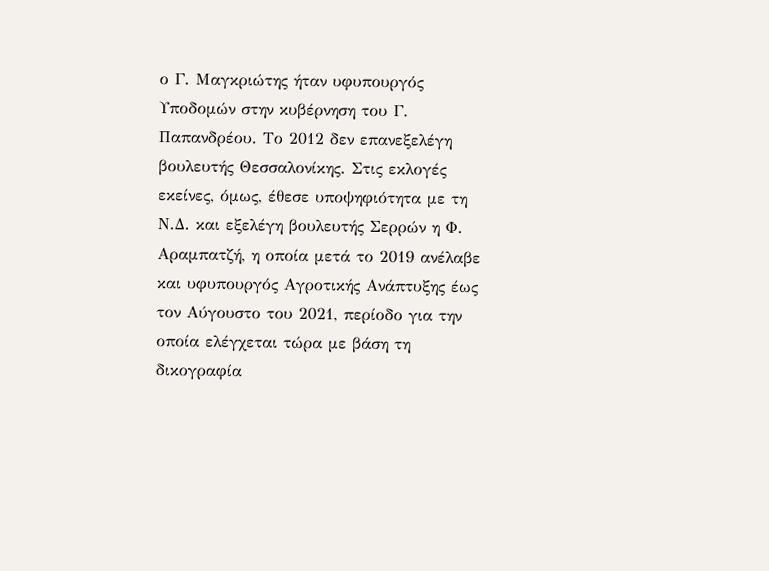ο Γ. Μαγκριώτης ήταν υφυπουργός Υποδομών στην κυβέρνηση του Γ. Παπανδρέου. Το 2012 δεν επανεξελέγη βουλευτής Θεσσαλονίκης. Στις εκλογές εκείνες, όμως, έθεσε υποψηφιότητα με τη Ν.Δ. και εξελέγη βουλευτής Σερρών η Φ. Αραμπατζή, η οποία μετά το 2019 ανέλαβε και υφυπουργός Αγροτικής Ανάπτυξης έως τον Αύγουστο του 2021, περίοδο για την οποία ελέγχεται τώρα με βάση τη δικογραφία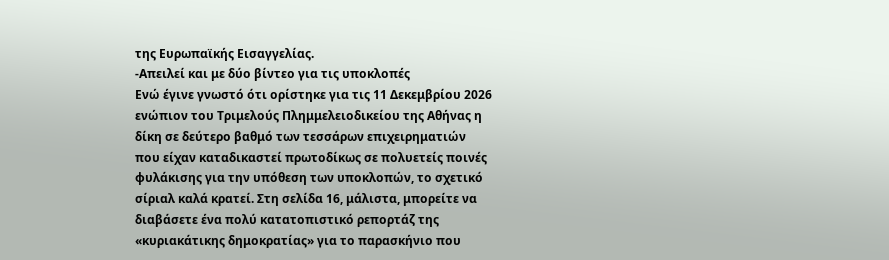της Ευρωπαϊκής Εισαγγελίας.
-Απειλεί και με δύο βίντεο για τις υποκλοπές
Ενώ έγινε γνωστό ότι ορίστηκε για τις 11 Δεκεμβρίου 2026 ενώπιον του Τριμελούς Πλημμελειοδικείου της Αθήνας η δίκη σε δεύτερο βαθμό των τεσσάρων επιχειρηματιών που είχαν καταδικαστεί πρωτοδίκως σε πολυετείς ποινές φυλάκισης για την υπόθεση των υποκλοπών, το σχετικό σίριαλ καλά κρατεί. Στη σελίδα 16, μάλιστα, μπορείτε να διαβάσετε ένα πολύ κατατοπιστικό ρεπορτάζ της «κυριακάτικης δημοκρατίας» για το παρασκήνιο που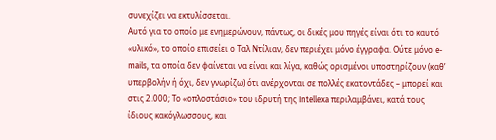συνεχίζει να εκτυλίσσεται.
Αυτό για το οποίο με ενημερώνουν, πάντως, οι δικές μου πηγές είναι ότι το καυτό «υλικό», το οποίο επισείει ο Ταλ Ντίλιαν, δεν περιέχει μόνο έγγραφα. Ούτε μόνο e-mails, τα οποία δεν φαίνεται να είναι και λίγα, καθώς ορισμένοι υποστηρίζουν (καθ’ υπερβολήν ή όχι, δεν γνωρίζω) ότι ανέρχονται σε πολλές εκατοντάδες – μπορεί και στις 2.000; Το «οπλοστάσιο» του ιδρυτή της Intellexa περιλαμβάνει, κατά τους ίδιους κακόγλωσσους, και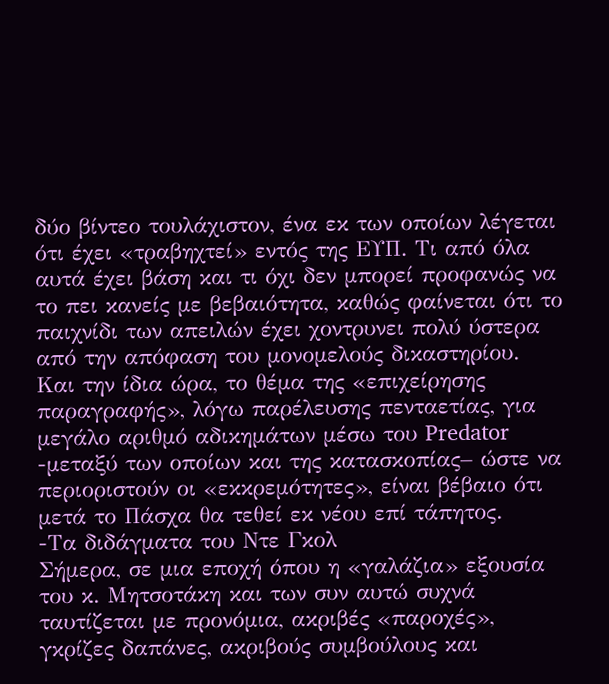δύο βίντεο τουλάχιστον, ένα εκ των οποίων λέγεται ότι έχει «τραβηχτεί» εντός της ΕΥΠ. Τι από όλα αυτά έχει βάση και τι όχι δεν μπορεί προφανώς να το πει κανείς με βεβαιότητα, καθώς φαίνεται ότι το παιχνίδι των απειλών έχει χοντρυνει πολύ ύστερα από την απόφαση του μονομελούς δικαστηρίου.
Και την ίδια ώρα, το θέμα της «επιχείρησης παραγραφής», λόγω παρέλευσης πενταετίας, για μεγάλο αριθμό αδικημάτων μέσω του Predator -μεταξύ των οποίων και της κατασκοπίας– ώστε να περιοριστούν οι «εκκρεμότητες», είναι βέβαιο ότι μετά το Πάσχα θα τεθεί εκ νέου επί τάπητος.
-Τα διδάγματα του Ντε Γκολ
Σήμερα, σε μια εποχή όπου η «γαλάζια» εξουσία του κ. Μητσοτάκη και των συν αυτώ συχνά ταυτίζεται με προνόμια, ακριβές «παροχές», γκρίζες δαπάνες, ακριβούς συμβούλους και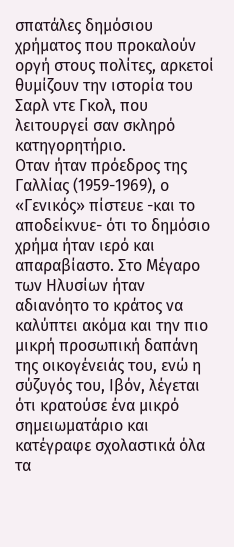σπατάλες δημόσιου χρήματος που προκαλούν οργή στους πολίτες, αρκετοί θυμίζουν την ιστορία του Σαρλ ντε Γκολ, που λειτουργεί σαν σκληρό κατηγορητήριο.
Οταν ήταν πρόεδρος της Γαλλίας (1959-1969), ο «Γενικός» πίστευε -και το αποδείκνυε- ότι το δημόσιο χρήμα ήταν ιερό και απαραβίαστο. Στο Μέγαρο των Ηλυσίων ήταν αδιανόητο το κράτος να καλύπτει ακόμα και την πιο μικρή προσωπική δαπάνη της οικογένειάς του, ενώ η σύζυγός του, Ιβόν, λέγεται ότι κρατούσε ένα μικρό σημειωματάριο και κατέγραφε σχολαστικά όλα τα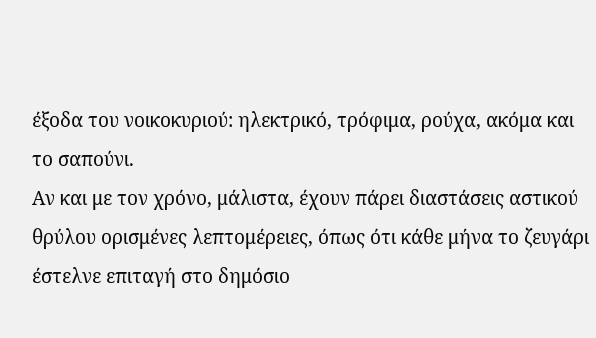έξοδα του νοικοκυριού: ηλεκτρικό, τρόφιμα, ρούχα, ακόμα και το σαπούνι.
Αν και με τον χρόνο, μάλιστα, έχουν πάρει διαστάσεις αστικού θρύλου ορισμένες λεπτομέρειες, όπως ότι κάθε μήνα το ζευγάρι έστελνε επιταγή στο δημόσιο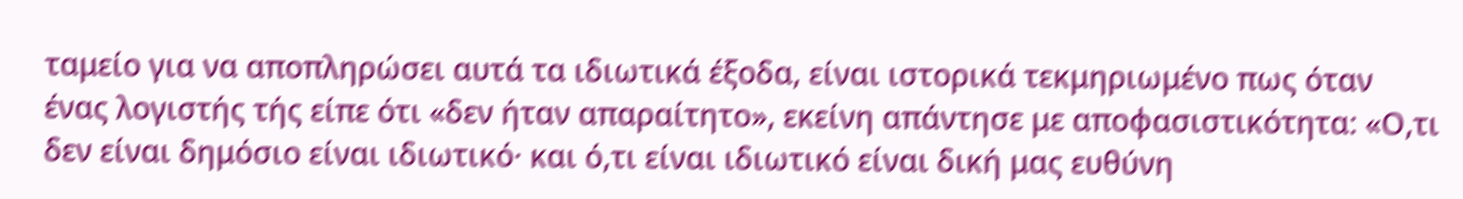ταμείο για να αποπληρώσει αυτά τα ιδιωτικά έξοδα, είναι ιστορικά τεκμηριωμένο πως όταν ένας λογιστής τής είπε ότι «δεν ήταν απαραίτητο», εκείνη απάντησε με αποφασιστικότητα: «Ο,τι δεν είναι δημόσιο είναι ιδιωτικό· και ό,τι είναι ιδιωτικό είναι δική μας ευθύνη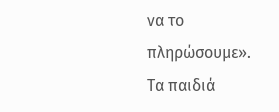να το πληρώσουμε».
Τα παιδιά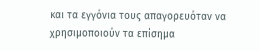και τα εγγόνια τους απαγορευόταν να χρησιμοποιούν τα επίσημα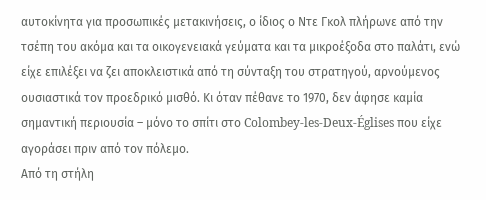αυτοκίνητα για προσωπικές μετακινήσεις, ο ίδιος ο Ντε Γκολ πλήρωνε από την τσέπη του ακόμα και τα οικογενειακά γεύματα και τα μικροέξοδα στο παλάτι, ενώ είχε επιλέξει να ζει αποκλειστικά από τη σύνταξη του στρατηγού, αρνούμενος ουσιαστικά τον προεδρικό μισθό. Κι όταν πέθανε το 1970, δεν άφησε καμία σημαντική περιουσία – μόνο το σπίτι στο Colombey-les-Deux-Églises που είχε αγοράσει πριν από τον πόλεμο.
Από τη στήλη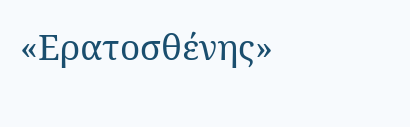«Ερατοσθένης»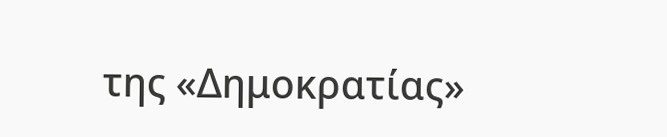της «Δημοκρατίας»